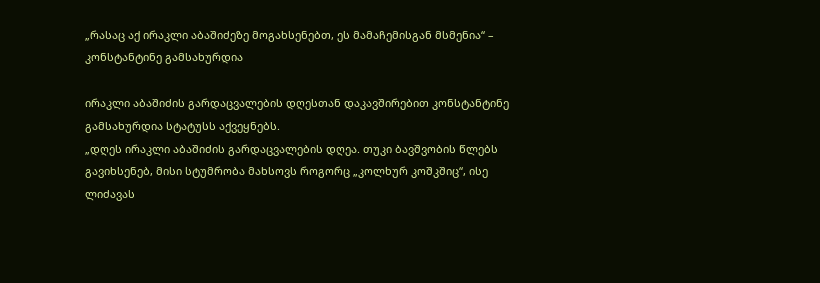„რასაც აქ ირაკლი აბაშიძეზე მოგახსენებთ, ეს მამაჩემისგან მსმენია“ – კონსტანტინე გამსახურდია

ირაკლი აბაშიძის გარდაცვალების დღესთან დაკავშირებით კონსტანტინე გამსახურდია სტატუსს აქვეყნებს.
„დღეს ირაკლი აბაშიძის გარდაცვალების დღეა. თუკი ბავშვობის წლებს გავიხსენებ, მისი სტუმრობა მახსოვს როგორც „კოლხურ კოშკშიც“, ისე ლიძავას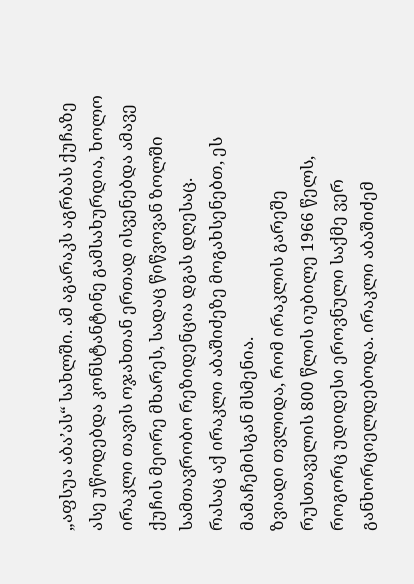„აფსუა აბა’ას“ სახლში. ამ აგარაკს აგრბას ქუჩაზე ასე უწოდებდა კონსტანტინე გამსახურდია, ხოლო ირაკლი თავის ოჯახთან ერთად ისვენებდა ამავე ქუჩის მეორე მხარეს, სადაც წიწვოვან ზოლში სამთავრობო რეზიდენცია დგას დღესაც.
რასაც აქ ირაკლი აბაშიძეზე მოგახსენებთ, ეს მამაჩემისგან მსმენია.
ზვიადი თვლიდა, რომ ირაკლის გარეშე რუსთაველის 800 წლის იუბილე 1966 წელს, როგორც უდიდესი ეროვნული საქმე ვერ განხორციელდებოდა. ირაკლი აბაშიძემ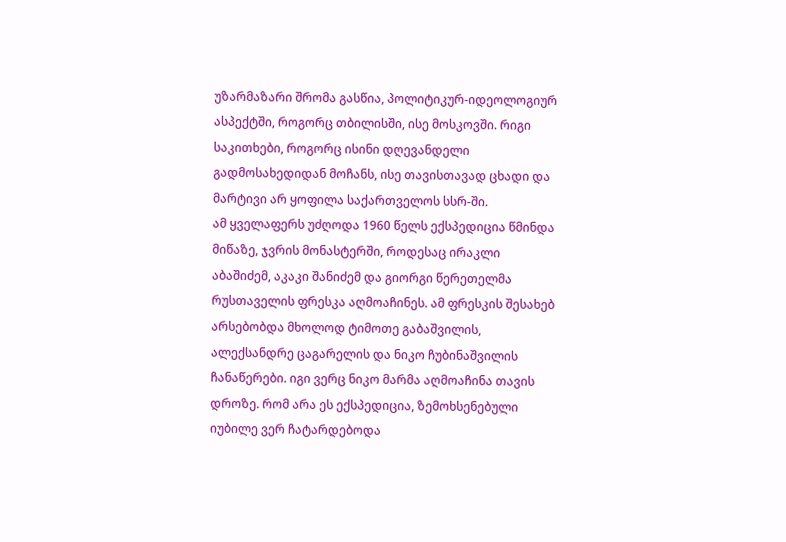უზარმაზარი შრომა გასწია, პოლიტიკურ-იდეოლოგიურ ასპექტში, როგორც თბილისში, ისე მოსკოვში. რიგი საკითხები, როგორც ისინი დღევანდელი გადმოსახედიდან მოჩანს, ისე თავისთავად ცხადი და მარტივი არ ყოფილა საქართველოს სსრ-ში.
ამ ყველაფერს უძღოდა 1960 წელს ექსპედიცია წმინდა მიწაზე, ჯვრის მონასტერში, როდესაც ირაკლი აბაშიძემ, აკაკი შანიძემ და გიორგი წერეთელმა რუსთაველის ფრესკა აღმოაჩინეს. ამ ფრესკის შესახებ არსებობდა მხოლოდ ტიმოთე გაბაშვილის, ალექსანდრე ცაგარელის და ნიკო ჩუბინაშვილის ჩანაწერები. იგი ვერც ნიკო მარმა აღმოაჩინა თავის დროზე. რომ არა ეს ექსპედიცია, ზემოხსენებული იუბილე ვერ ჩატარდებოდა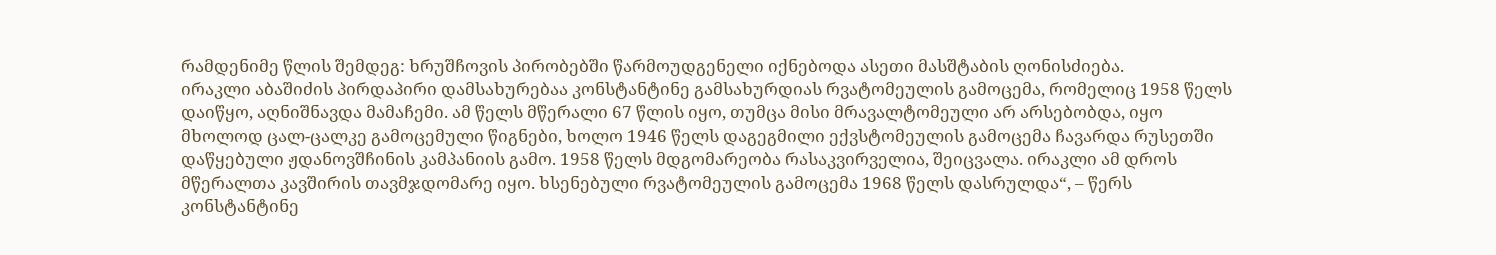რამდენიმე წლის შემდეგ: ხრუშჩოვის პირობებში წარმოუდგენელი იქნებოდა ასეთი მასშტაბის ღონისძიება.
ირაკლი აბაშიძის პირდაპირი დამსახურებაა კონსტანტინე გამსახურდიას რვატომეულის გამოცემა, რომელიც 1958 წელს დაიწყო, აღნიშნავდა მამაჩემი. ამ წელს მწერალი 67 წლის იყო, თუმცა მისი მრავალტომეული არ არსებობდა, იყო მხოლოდ ცალ-ცალკე გამოცემული წიგნები, ხოლო 1946 წელს დაგეგმილი ექვსტომეულის გამოცემა ჩავარდა რუსეთში დაწყებული ჟდანოვშჩინის კამპანიის გამო. 1958 წელს მდგომარეობა რასაკვირველია, შეიცვალა. ირაკლი ამ დროს მწერალთა კავშირის თავმჯდომარე იყო. ხსენებული რვატომეულის გამოცემა 1968 წელს დასრულდა“, – წერს კონსტანტინე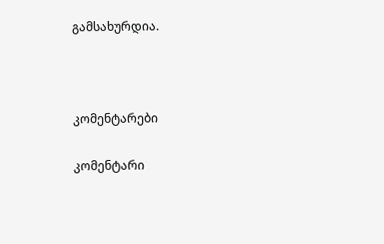გამსახურდია.



კომენტარები

კომენტარი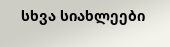სხვა სიახლეები